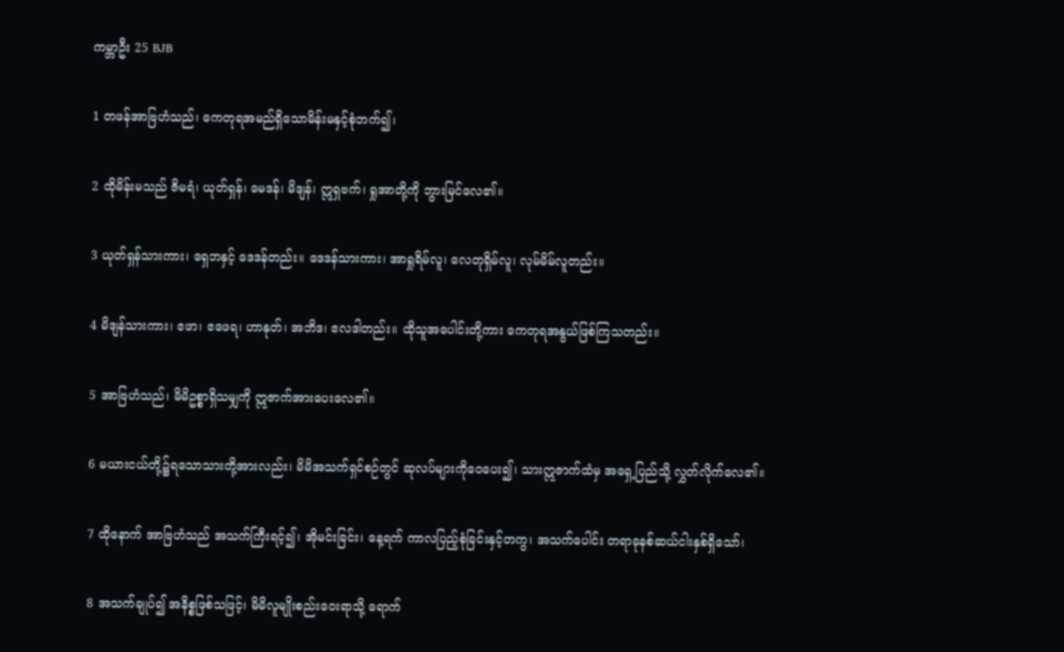ကမ္ဘာဦး 25 BJB

1 တဖန်အာဗြဟံသည်၊ ကေတုရအမည်ရှိသောမိန်းမနှင့်စုံဘက်၍၊

2 ထိုမိန်းမသည် ဇိမရံ၊ ယုတ်ရှန်၊ မေဒန်၊ မိဒျန်၊ ဣရှဗက်၊ ရှုအာတို့ကို ဘွားမြင်လေ၏။

3 ယုတ်ရှန်သားကား၊ ရှေဘနှင့် ဒေဒန်တည်း။ ဒေဒန်သားကား၊ အာရှုရိမ်လူ၊ လေတုရှိမ်လူ၊ လုမ်မိမ်လူတည်း။

4 မိဒျန်သားကား၊ ဧဖာ၊ ဧဖေရ၊ ဟာနုတ်၊ အဘိဒ၊ ဧလဒါတည်း။ ထိုသူအပေါင်းတို့ကား ကေတုရအနွယ်ဖြစ်ကြသတည်း။

5 အာဗြဟံသည်၊ မိမိဥစ္စာရှိသမျှကို ဣဇာက်အားပေးလေ၏။

6 မယားငယ်တို့၌ရသောသားတို့အားလည်း၊ မိမိအသက်ရှင်စဉ်တွင် ဆုလပ်များကိုဝေပေး၍၊ သားဣဇာက်ထံမှ အရှေ့ပြည်သို့ လွှတ်လိုက်လေ၏။

7 ထိုနောက် အာဗြဟံသည် အသက်ကြီးရင့်၍၊ အိုမင်းခြင်း၊ နေ့ရက် ကာလပြည့်စုံခြင်းနှင့်တကွ၊ အသက်ပေါင်း တရာခုနစ်ဆယ်ငါးနှစ်ရှိသော်၊

8 အသက်ချုပ်၍ အနိစ္စဖြစ်သဖြင့်၊ မိမိလူမျိုးစည်းဝေးရာသို့ ရောက်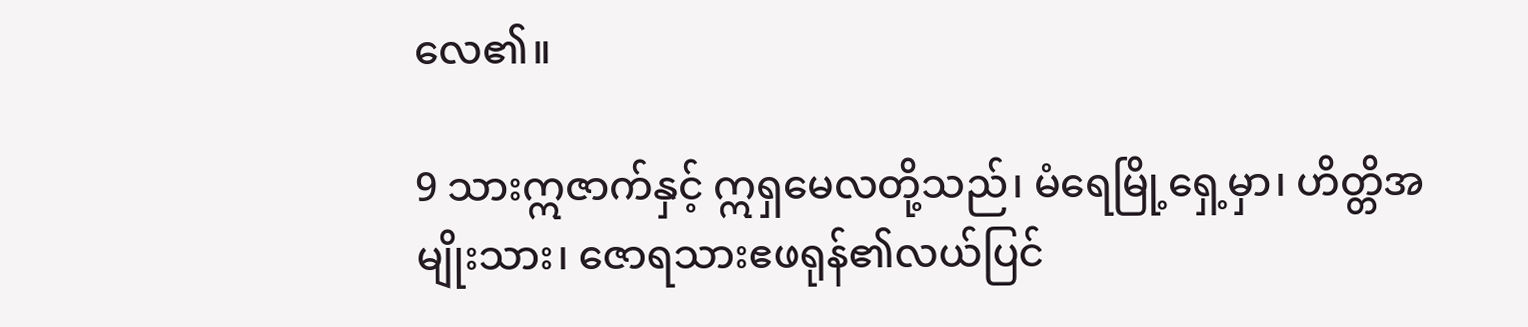လေ၏။

9 သားဣဇာက်နှင့် ဣရှမေလတို့သည်၊ မံရေမြို့ရှေ့မှာ၊ ဟိတ္တိအမျိုးသား၊ ဇောရသားဧဖရုန်၏လယ်ပြင်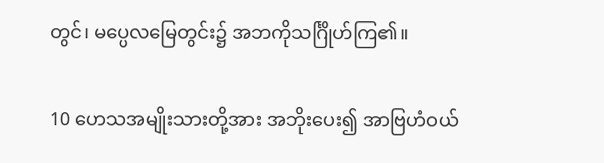တွင်၊ မပ္ပေလမြေတွင်း၌ အဘကိုသင်္ဂြိုဟ်ကြ၏။

10 ဟေသအမျိုးသားတို့အား အဘိုးပေး၍ အာဗြဟံဝယ်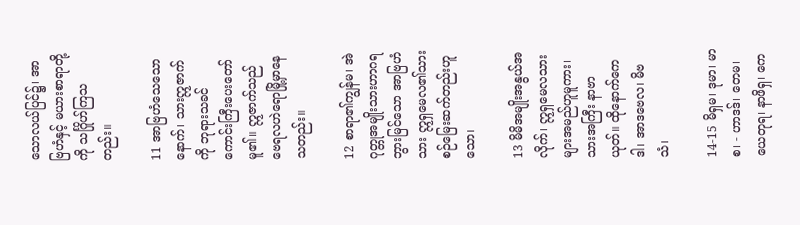သောလယ်ပြင်၌၊ အာဗြဟံနှင့် မယားစာရာတို့ကို သင်္ဂြိုဟ်ကြသတည်း။

11 အာဗြဟံသေသောနောက်၊ သားဣဇာက်ကို ဘုရားသခင် ကောင်းကြီးပေးတော်မူ၏။ ဣဇာက်သည် ဗေရလဟဲရောမြို့မှာနေသတည်း။

12 စာရာ၏ကျွန်မ၊ အဲဂုတ္တုအမျိုးသားဟာဂရဘွားမြင်သော အာဗြဟံသား ဣရှမေလ၏သားစဉ်မြေးဆက်တည်းဟူသော၊

13 မိမိအမျိုးအနွယ်အလိုက်၊ ဣရှမေလသားများအမည်ဟူမူကား၊ သားအကြီး နာဗာယုတ်။ ထိုနောက်ကေဒါ၊ အာဒဗေလ၊ မိဗသံ၊

14-15 မိရှမ၊ ဒုမာ၊ မာစ၊ - ဟာဒဒ်၊ တေမ၊ ယေတုရ၊ နာဖိရှ၊ ကေ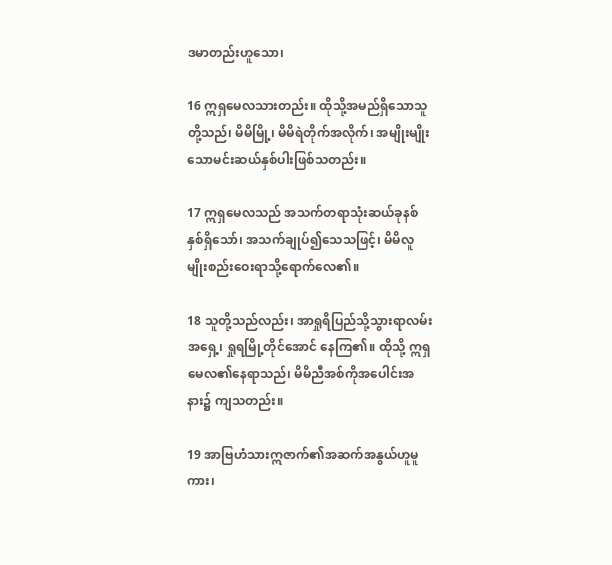ဒမာတည်းဟူသော၊

16 ဣရှမေလသားတည်း။ ထိုသို့အမည်ရှိသောသူတို့သည်၊ မိမိမြို့၊ မိမိရဲတိုက်အလိုက်၊ အမျိုးမျိုးသောမင်းဆယ်နှစ်ပါးဖြစ်သတည်း။

17 ဣရှမေလသည် အသက်တရာသုံးဆယ်ခုနစ်နှစ်ရှိသော်၊ အသက်ချုပ်၍သေသဖြင့်၊ မိမိလူမျိုးစည်းဝေးရာသို့ရောက်လေ၏။

18 သူတို့သည်လည်း၊ အာရှုရိပြည်သို့သွားရာလမ်းအရှေ့၊ ရှုရမြို့တိုင်အောင် နေကြ၏။ ထိုသို့ ဣရှမေလ၏နေရာသည်၊ မိမိညီအစ်ကိုအပေါင်းအနား၌ ကျသတည်း။

19 အာဗြဟံသားဣဇာက်၏အဆက်အနွယ်ဟူမူကား၊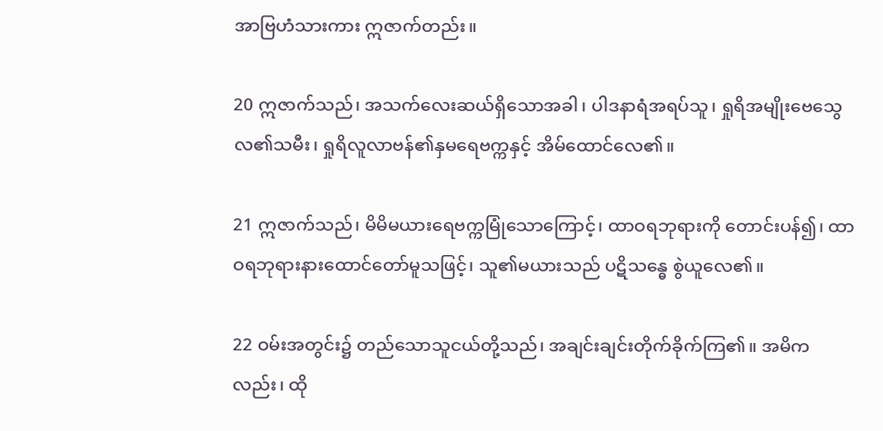အာဗြဟံသားကား ဣဇာက်တည်း။

20 ဣဇာက်သည်၊ အသက်လေးဆယ်ရှိသောအခါ၊ ပါဒနာရံအရပ်သူ၊ ရှုရိအမျိုးဗေသွေလ၏သမီး၊ ရှုရိလူလာဗန်၏နှမရေဗက္ကနှင့် အိမ်ထောင်လေ၏။

21 ဣဇာက်သည်၊ မိမိမယားရေဗက္ကမြုံသောကြောင့်၊ ထာဝရဘုရားကို တောင်းပန်၍၊ ထာဝရဘုရားနားထောင်တော်မူသဖြင့်၊ သူ၏မယားသည် ပဋိသန္ဓေ စွဲယူလေ၏။

22 ဝမ်းအတွင်း၌ တည်သောသူငယ်တို့သည်၊ အချင်းချင်းတိုက်ခိုက်ကြ၏။ အမိကလည်း၊ ထို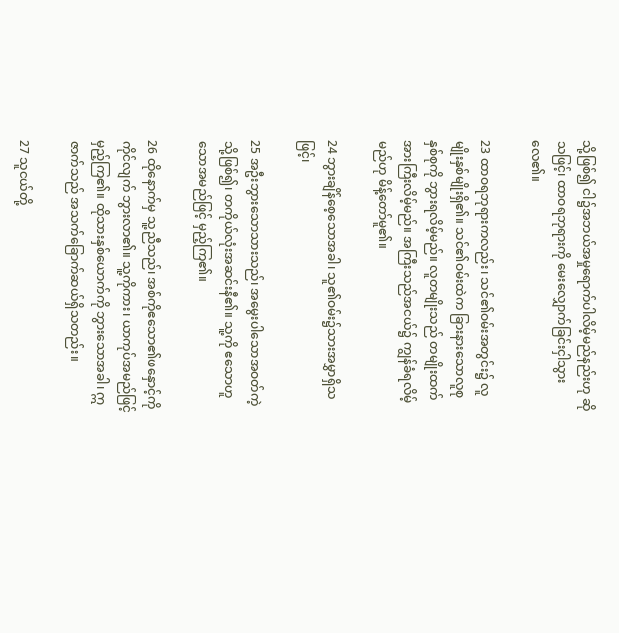သို့ဖြစ်၍ ငါ၌အဘယ်အမှုရောက်ပါလိမ့်မည်နည်းဟု ဆိုသဖြင့်၊ ထာဝရဘုရားကို မေးလျှောက်ခြင်းငှါသွားလေ၏။

23 ထာဝရဘုရားကလည်း၊ သင်၏ဝမ်းအတွင်း၌ လူမျိုးနှစ်မျိုးရှိ၏။ သင်၏ဝမ်းထဲက ခြားနားသောလူစုနှစ်စုကို ဘွားရလိမ့်မည်။ လူတမျိုးသည် တမျိုးထက် အားကြီးလိမ့်မည်။ အကြီးသည်အငယ်၌ ကျွန်ခံရလိမ့်မည်ဟု မိန့်တော်မူ၏။

24 ဘွားချိန်စေ့သောအခါ၊ သူ၏ဝမ်း၌သားအမွှာရှိသဖြင့်၊

25 အဦးဘွားသောသားသည်၊ အမွေးပါသောအဝတ်ကဲ့သို့ဖြစ်၍၊ တကိုယ်လုံးအဆင်းနီ၏။ သူ့ကို ဧသောဟူသောအမည်ဖြင့် မှည့်ကြ၏။

26 ထိုနောက်မှ သူ့ညီသည်၊ အစ်ကိုဧသော၏ဖနှောင့်ကိုကိုင်လျက် ဘွားလာ၏။ သူ့ကိုကား၊ ယာကုပ်အမည်ဖြင့် မှည့်ကြ၏။ ထိုသားနှစ်ယောက်ကို ဘွားသောအခါ၊ ဣဇာက်သည် အသက်ခြောက်ဆယ်ရှိသတည်း။

27 သူငယ်တို့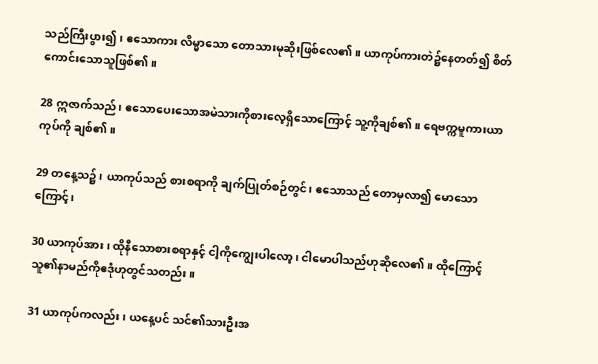သည်ကြီးပွား၍၊ ဧသောကား လိမ္မာသော တောသားမုဆိုးဖြစ်လေ၏။ ယာကုပ်ကားတဲ၌နေတတ်၍ စိတ်ကောင်းသောသူဖြစ်၏။

28 ဣဇာက်သည်၊ ဧသောပေးသောအမဲသားကိုစားလေ့ရှိသောကြောင့် သူ့ကိုချစ်၏။ ရေဗက္ကမူကားယာကုပ်ကို ချစ်၏။

29 တနေ့သ၌၊ ယာကုပ်သည် စားစရာကို ချက်ပြုတ်စဉ်တွင်၊ ဧသောသည် တောမှလာ၍ မောသောကြောင့်၊

30 ယာကုပ်အား၊ ထိုနီသောစားစရာနှင့် ငါ့ကိုကျွေးပါလော့၊ ငါမောပါသည်ဟုဆိုလေ၏။ ထိုကြောင့် သူ၏နာမည်ကိုဧဒုံဟုတွင်သတည်း။

31 ယာကုပ်ကလည်း၊ ယနေ့ပင် သင်၏သားဦးအ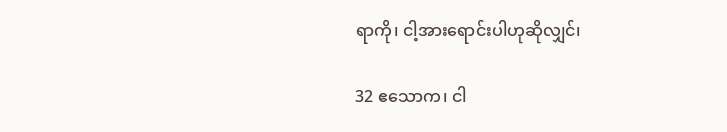ရာကို၊ ငါ့အားရောင်းပါဟုဆိုလျှင်၊

32 ဧသောက၊ ငါ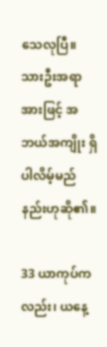သေလုပြီ။ သားဦးအရာအားဖြင့် အဘယ်အကျိုး ရှိပါလိမ့်မည်နည်းဟုဆို၏။

33 ယာကုပ်ကလည်း၊ ယနေ့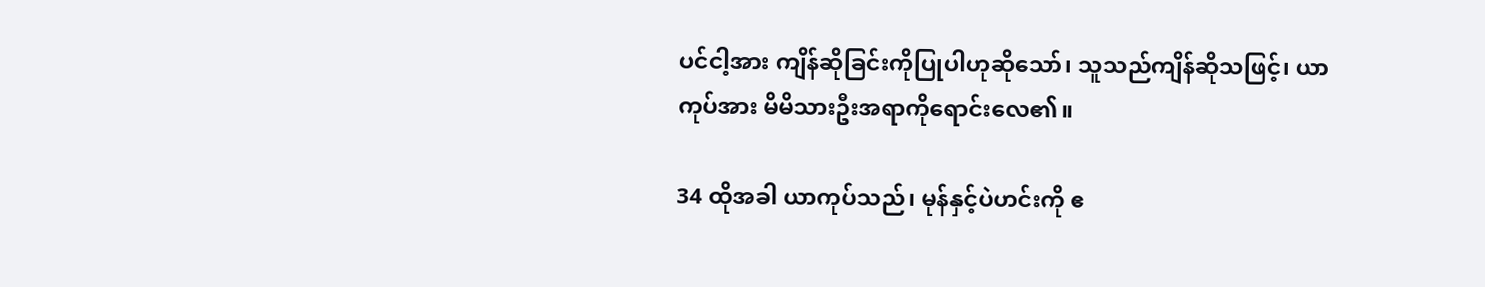ပင်ငါ့အား ကျိန်ဆိုခြင်းကိုပြုပါဟုဆိုသော်၊ သူသည်ကျိန်ဆိုသဖြင့်၊ ယာကုပ်အား မိမိသားဦးအရာကိုရောင်းလေ၏။

34 ထိုအခါ ယာကုပ်သည်၊ မုန်နှင့်ပဲဟင်းကို ဧ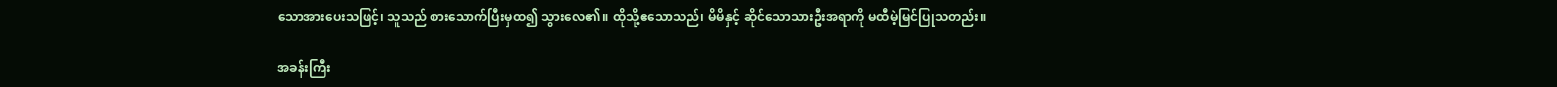သောအားပေးသဖြင့်၊ သူသည် စားသောက်ပြီးမှထ၍ သွားလေ၏။ ထိုသို့ဧသောသည်၊ မိမိနှင့် ဆိုင်သောသားဦးအရာကို မထီမဲ့မြင်ပြုသတည်း။

အခန်းကြီး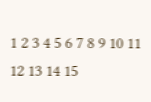1 2 3 4 5 6 7 8 9 10 11 12 13 14 15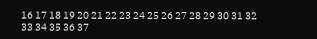16 17 18 19 20 21 22 23 24 25 26 27 28 29 30 31 32 33 34 35 36 37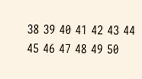38 39 40 41 42 43 44 45 46 47 48 49 50